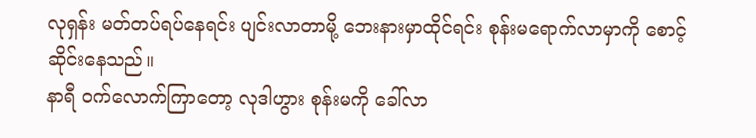လုရှန်း မတ်တပ်ရပ်နေရင်း ပျင်းလာတာမို့ ဘေးနားမှာထိုင်ရင်း စုန်းမရောက်လာမှာကို စောင့်ဆိုင်းနေသည်။
နာရီ ဝက်လောက်ကြာတော့ လုဒါဟွား စုန်းမကို ခေါ်လာ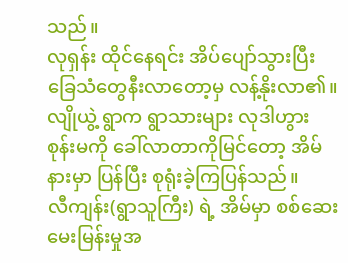သည်။
လုရှန်း ထိုင်နေရင်း အိပ်ပျော်သွားပြီး ခြေသံတွေနီးလာတော့မှ လန့်နိုးလာ၏။
လျိုယွဲ့ ရွာက ရွာသားများ လုဒါဟွား စုန်းမကို ခေါ်လာတာကိုမြင်တော့ အိမ်နားမှာ ပြန်ပြီး စုရုံးခဲ့ကြပြန်သည်။
လီကျန်း(ရွာသူကြီး) ရဲ့ အိမ်မှာ စစ်ဆေးမေးမြန်းမှုအ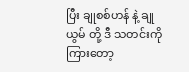ပြီး ချုစစ်ဟန် နဲ့ ချုယွမ် တို့ ဒီ သတင်းကိုကြားတော့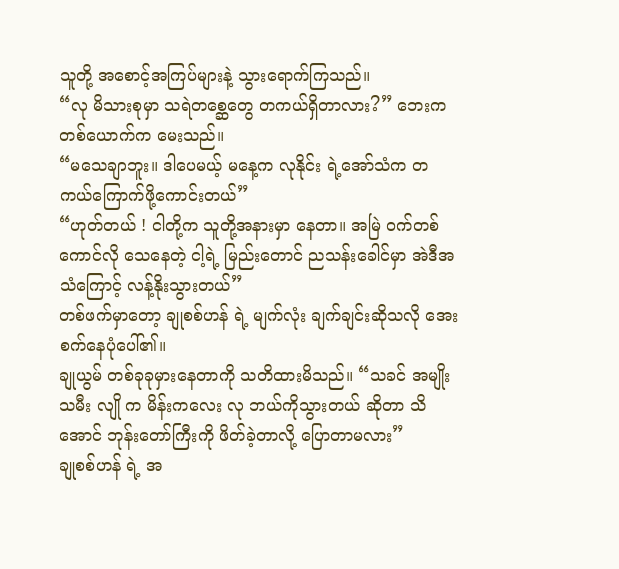သူတို့ အစောင့်အကြပ်များနဲ့ သွားရောက်ကြသည်။
“လု မိသားစုမှာ သရဲတစ္ဆေတွေ တကယ်ရှိတာလား?” ဘေးက တစ်ယောက်က မေးသည်။
“မသေချာဘူး။ ဒါပေမယ့် မနေ့က လုနိုင်း ရဲ့အော်သံက တကယ်ကြောက်ဖို့ကောင်းတယ်”
“ဟုတ်တယ် ! ငါတို့က သူတို့အနားမှာ နေတာ။ အမြဲ ဝက်တစ်ကောင်လို သေနေတဲ့ ငါ့ရဲ့ မြည်းတောင် ညသန်းခေါင်မှာ အဲဒီအသံကြောင့် လန့်နိုးသွားတယ်”
တစ်ဖက်မှာတော့ ချုစစ်ဟန် ရဲ့ မျက်လုံး ချက်ချင်းဆိုသလို အေးစက်နေပုံပေါ်၏။
ချုယွမ် တစ်ခုခုမှားနေတာကို သတိထားမိသည်။ “သခင် အမျိုးသမီး လျို က မိန်းကလေး လု ဘယ်ကိုသွားတယ် ဆိုတာ သိအောင် ဘုန်းတော်ကြီးကို ဖိတ်ခဲ့တာလို့ ပြောတာမလား”
ချုစစ်ဟန် ရဲ့ အ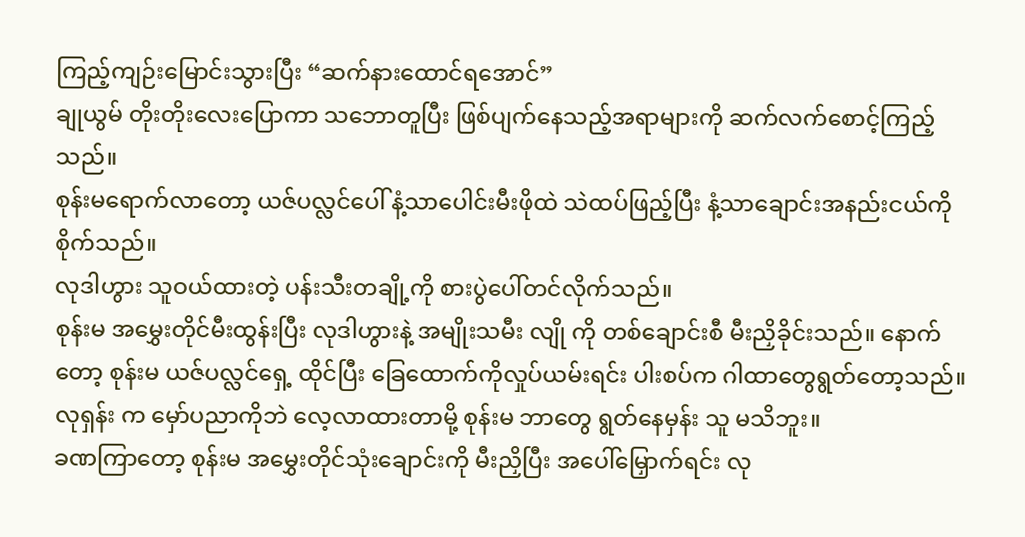ကြည့်ကျဉ်းမြောင်းသွားပြီး “ဆက်နားထောင်ရအောင်”
ချုယွမ် တိုးတိုးလေးပြောကာ သဘောတူပြီး ဖြစ်ပျက်နေသည့်အရာများကို ဆက်လက်စောင့်ကြည့်သည်။
စုန်းမရောက်လာတော့ ယဇ်ပလ္လင်ပေါ် နံ့သာပေါင်းမီးဖိုထဲ သဲထပ်ဖြည့်ပြီး နံ့သာချောင်းအနည်းငယ်ကို စိုက်သည်။
လုဒါဟွား သူဝယ်ထားတဲ့ ပန်းသီးတချို့ကို စားပွဲပေါ်တင်လိုက်သည်။
စုန်းမ အမွှေးတိုင်မီးထွန်းပြီး လုဒါဟွားနဲ့ အမျိုးသမီး လျို ကို တစ်ချောင်းစီ မီးညှိခိုင်းသည်။ နောက်တော့ စုန်းမ ယဇ်ပလ္လင်ရှေ့ ထိုင်ပြီး ခြေထောက်ကိုလှုပ်ယမ်းရင်း ပါးစပ်က ဂါထာတွေရွတ်တော့သည်။
လုရှန်း က မှော်ပညာကိုဘဲ လေ့လာထားတာမို့ စုန်းမ ဘာတွေ ရွတ်နေမှန်း သူ မသိဘူး။
ခဏကြာတော့ စုန်းမ အမွှေးတိုင်သုံးချောင်းကို မီးညှိပြီး အပေါ်မြှောက်ရင်း လု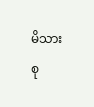မိသားစု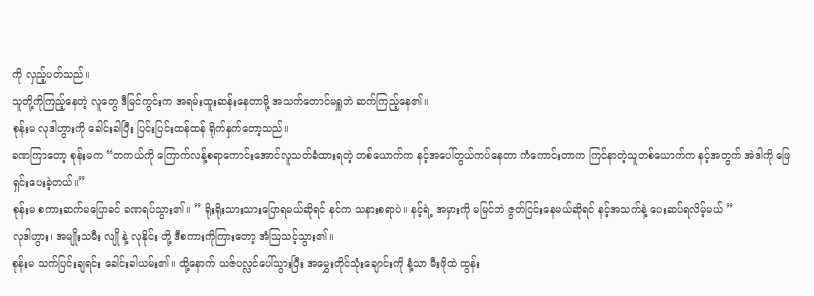ကို လှည့်ပတ်သည်။
သူတို့ကိုကြည့်နေတဲ့ လူတွေ ဒီမြင်ကွင်းက အရမ်းထူးဆန်းနေတာမို့ အသက်တောင်မရှူဘဲ ဆက်ကြည့်နေ၏။
စုန်းမ လုဒါဟွားကို ခေါင်းခါပြီး ပြင်းပြင်းထန်ထန် ရိုက်နှက်တော့သည်။
ခဏကြာတော့ စုန်းမက “တကယ်ကို ကြောက်လန့်စရာကောင်းအောင်လူသတ်ခံထားရတဲ့ တစ်ယောက်က နင့်အပေါ်တွယ်ကပ်နေတာ ကံကောင်းတာက ကြင်နာတဲ့သူတစ်ယောက်က နင့်အတွက် အဲဒါကို ဖြေရှင်းပေးခဲ့တယ်။”
စုန်းမ စကားဆက်မပြောခင် ခဏရပ်သွား၏။ ” ရိုးရိုးသားသားပြောရမယ်ဆိုရင် နင်က သနားစရာပဲ။ နင့်ရဲ့ အမှားကို မမြင်ဘဲ ဇွတ်ငြင်းနေမယ်ဆိုရင် နင့်အသက်နဲ့ ပေးဆပ်ရလိမ့်မယ် ”
လုဒါဟွား၊ အမျိုးသမီး လျို နဲ့ လုနိုင်း တို့ ဒီစကားကိုကြားတော့ အံဩသင့်သွား၏။
စုန်းမ သက်ပြင်းချရင်း ခေါင်းခါယမ်း၏။ ထို့နောက် ယဇ်ပလ္လင်ပေါ်သွားပြီး အမွှေးတိုင်သုံးချောင်းကို နံ့သာ မီးဖိုထဲ ထွန်း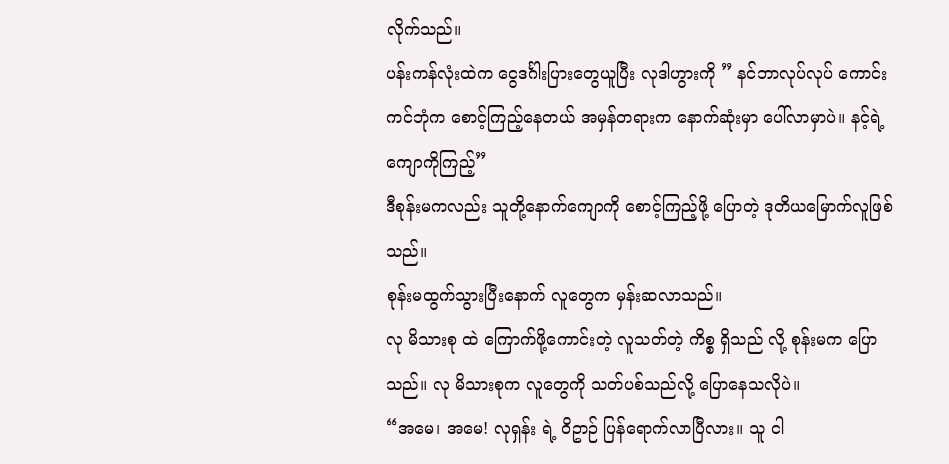လိုက်သည်။
ပန်းကန်လုံးထဲက ငွေဒင်္ဂါးပြားတွေယူပြီး လုဒါဟွားကို ” နင်ဘာလုပ်လုပ် ကောင်းကင်ဘုံက စောင့်ကြည့်နေတယ် အမှန်တရားက နောက်ဆုံးမှာ ပေါ်လာမှာပဲ။ နင့်ရဲ့ ကျောကိုကြည့်”
ဒီစုန်းမကလည်း သူတို့နောက်ကျောကို စောင့်ကြည့်ဖို့ ပြောတဲ့ ဒုတိယမြောက်လူဖြစ်သည်။
စုန်းမထွက်သွားပြီးနောက် လူတွေက မှန်းဆလာသည်။
လု မိသားစု ထဲ ကြောက်ဖို့ကောင်းတဲ့ လူသတ်တဲ့ ကိစ္စ ရှိသည် လို့ စုန်းမက ပြောသည်။ လု မိသားစုက လူတွေကို သတ်ပစ်သည်လို့ ပြောနေသလိုပဲ။
“အမေ၊ အမေ! လုရှန်း ရဲ့ ဝိဥာဉ် ပြန်ရောက်လာပြီလား။ သူ ငါ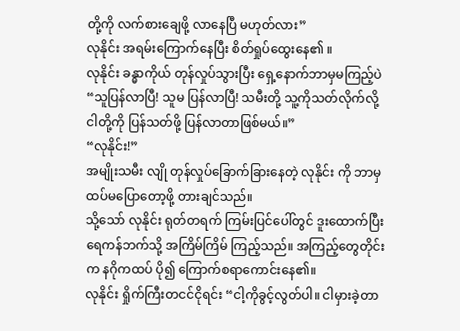တို့ကို လက်စားချေဖို့ လာနေပြီ မဟုတ်လား”
လုနိုင်း အရမ်းကြောက်နေပြီး စိတ်ရှုပ်ထွေးနေ၏ ။
လုနိုင်း ခန္ဓာကိုယ် တုန်လှုပ်သွားပြီး ရှေ့နောက်ဘာမှမကြည့်ပဲ “သူပြန်လာပြီ! သူမ ပြန်လာပြီ! သမီးတို့ သူ့ကိုသတ်လိုက်လို့ ငါတို့ကို ပြန်သတ်ဖို့ ပြန်လာတာဖြစ်မယ်။”
“လုနိုင်း!”
အမျိုးသမီး လျို တုန်လှုပ်ခြောက်ခြားနေတဲ့ လုနိုင်း ကို ဘာမှထပ်မပြောတော့ဖို့ တားချင်သည်။
သို့သော် လုနိုင်း ရုတ်တရက် ကြမ်းပြင်ပေါ်တွင် ဒူးထောက်ပြီး ရေကန်ဘက်သို့ အကြိမ်ကြိမ် ကြည့်သည်။ အကြည့်တွေတိုင်းက နဂိုကထပ် ပို၍ ကြောက်စရာကောင်းနေ၏။
လုနိုင်း ရှိုက်ကြီးတငင်ငိုရင်း “ငါ့ကိုခွင့်လွတ်ပါ။ ငါမှားခဲ့တာ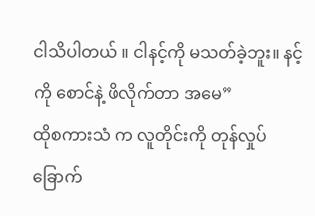ငါသိပါတယ် ။ ငါနင့်ကို မသတ်ခဲ့ဘူး။ နင့်ကို စောင်နဲ့ ဖိလိုက်တာ အမေ”
ထိုစကားသံ က လူတိုင်းကို တုန်လှုပ်ခြောက်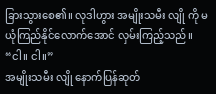ခြားသွားစေ၏။ လုဒါဟွား အမျိုးသမီး လျို ကို မယုံကြည်နိုင်လောက်အောင် လှမ်းကြည့်သည်။
“ငါ။ ငါ။”
အမျိုးသမီး လျို နောက်ပြန်ဆုတ်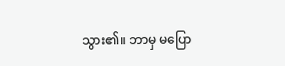သွား၏။ ဘာမှ မပြော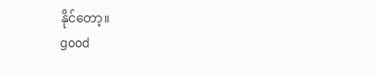နိုင်တော့။
good